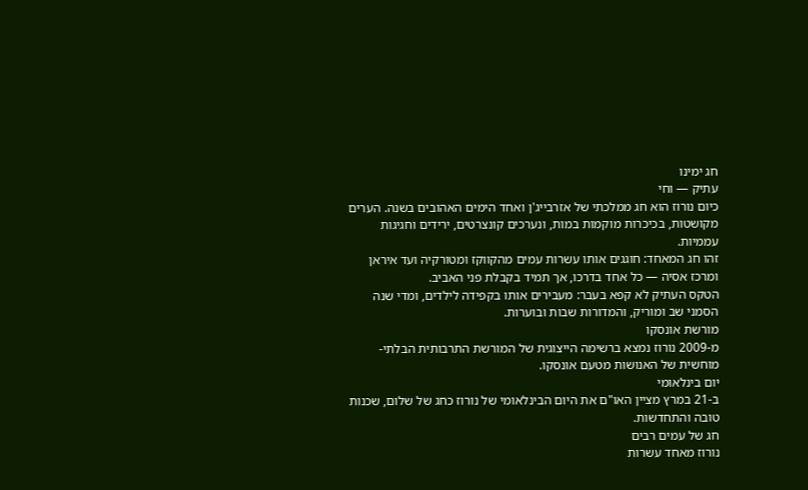חג ימינו
עתיק — וחי
כיום נורוז הוא חג ממלכתי של אזרבייג'ן ואחד הימים האהובים בשנה. הערים מקושטות, בכיכרות מוקמות במות, ונערכים קונצרטים, ירידים וחגיגות עממיות.
זהו חג המאחד: חוגגים אותו עשרות עמים מהקווקז ומטורקיה ועד איראן ומרכז אסיה — כל אחד בדרכו, אך תמיד בקבלת פני האביב.
הטקס העתיק לא קפא בעבר: מעבירים אותו בקפידה לילדים, ומדי שנה הסמני שב ומוריק, והמדורות שבות ובוערות.
מורשת אונסקו
מ-2009 נורוז נמצא ברשימה הייצוגית של המורשת התרבותית הבלתי-מוחשית של האנושות מטעם אונסקו.
יום בינלאומי
ב-21 במרץ מציין האו"ם את היום הבינלאומי של נורוז כחג של שלום, שכנות טובה והתחדשות.
חג של עמים רבים
נורוז מאחד עשרות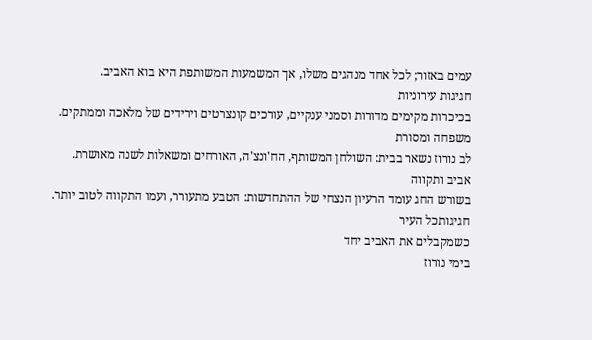עמים באזור; לכל אחד מנהגים משלו, אך המשמעות המשותפת היא בוא האביב.
חגיגות עירוניות
בכיכרות מקימים מדורות וסמני ענקיים, עורכים קונצרטים וירידים של מלאכה וממתקים.
משפחה ומסורת
לב נורוז נשאר בבית: השולחן המשותף, הח'ונצ'ה, האורחים ומשאלות לשנה מאושרת.
אביב ותקווה
בשורש החג עומד הרעיון הנצחי של ההתחדשות: הטבע מתעורר, ועמו התקווה לטוב יותר.
חגיגותכל העיר
כשמקבלים את האביב יחד
בימי נורוז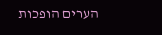הערים הופכות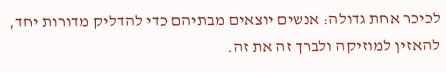לכיכר אחת גדולה: אנשים יוצאים מבתיהם כדי להדליק מדורות יחד, להאזין למוזיקה ולברך זה את זה.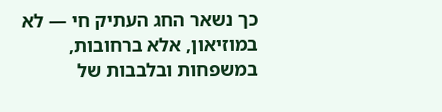כך נשאר החג העתיק חי — לא במוזיאון, אלא ברחובות, במשפחות ובלבבות של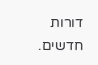דורות חדשים.